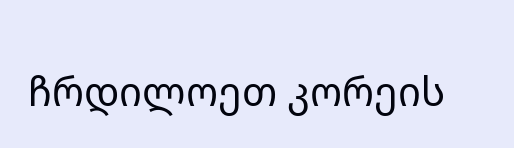ჩრდილოეთ კორეის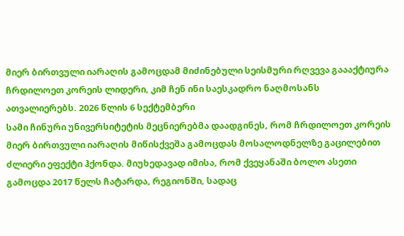მიერ ბირთვული იარაღის გამოცდამ მიძინებული სეისმური რღვევა გაააქტიურა
ჩრდილოეთ კორეის ლიდერი, კიმ ჩენ ინი საესკადრო ნაღმოსანს ათვალიერებს. 2026 წლის 6 სექტემბერი
სამი ჩინური უნივერსიტეტის მეცნიერებმა დაადგინეს, რომ ჩრდილოეთ კორეის მიერ ბირთვული იარაღის მიწისქვეშა გამოცდას მოსალოდნელზე გაცილებით ძლიერი ეფექტი ჰქონდა. მიუხედავად იმისა, რომ ქვეყანაში ბოლო ასეთი გამოცდა 2017 წელს ჩატარდა, რეგიონში, სადაც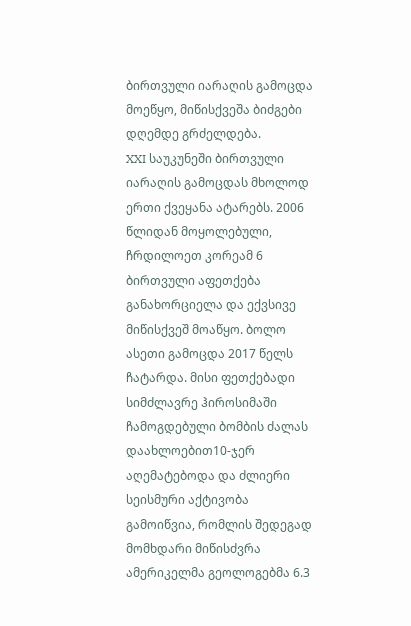ბირთვული იარაღის გამოცდა მოეწყო, მიწისქვეშა ბიძგები დღემდე გრძელდება.
XXI საუკუნეში ბირთვული იარაღის გამოცდას მხოლოდ ერთი ქვეყანა ატარებს. 2006 წლიდან მოყოლებული, ჩრდილოეთ კორეამ 6 ბირთვული აფეთქება განახორციელა და ექვსივე მიწისქვეშ მოაწყო. ბოლო ასეთი გამოცდა 2017 წელს ჩატარდა. მისი ფეთქებადი სიმძლავრე ჰიროსიმაში ჩამოგდებული ბომბის ძალას დაახლოებით10-ჯერ აღემატებოდა და ძლიერი სეისმური აქტივობა გამოიწვია, რომლის შედეგად მომხდარი მიწისძვრა ამერიკელმა გეოლოგებმა 6.3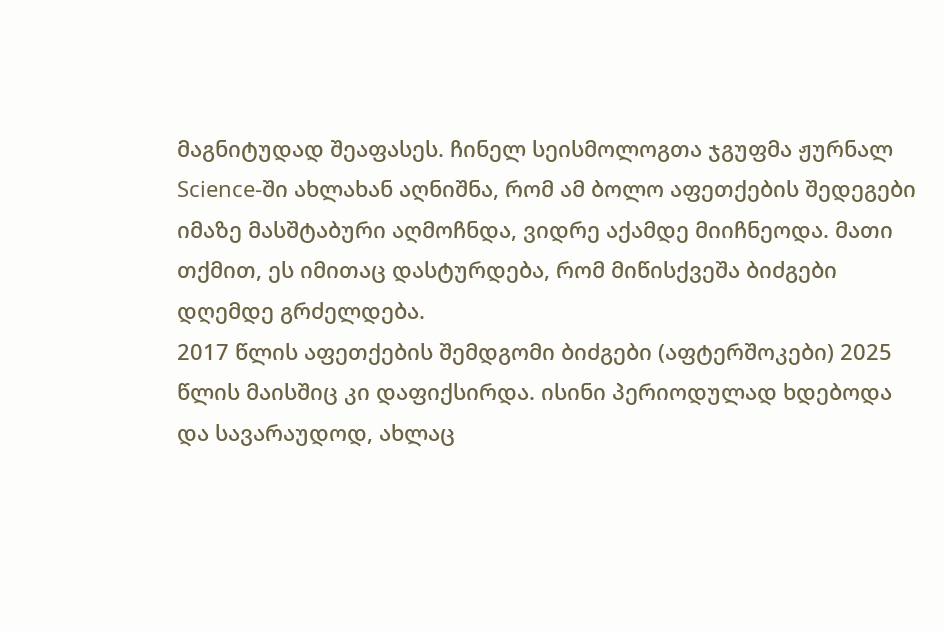მაგნიტუდად შეაფასეს. ჩინელ სეისმოლოგთა ჯგუფმა ჟურნალ Science-ში ახლახან აღნიშნა, რომ ამ ბოლო აფეთქების შედეგები იმაზე მასშტაბური აღმოჩნდა, ვიდრე აქამდე მიიჩნეოდა. მათი თქმით, ეს იმითაც დასტურდება, რომ მიწისქვეშა ბიძგები დღემდე გრძელდება.
2017 წლის აფეთქების შემდგომი ბიძგები (აფტერშოკები) 2025 წლის მაისშიც კი დაფიქსირდა. ისინი პერიოდულად ხდებოდა და სავარაუდოდ, ახლაც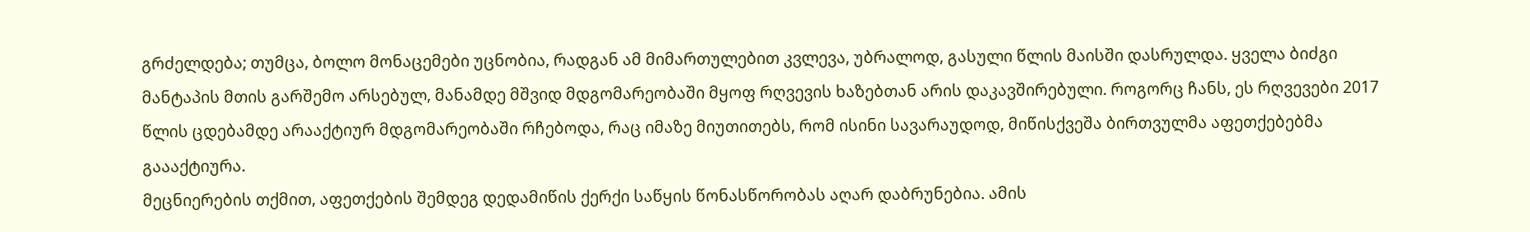გრძელდება; თუმცა, ბოლო მონაცემები უცნობია, რადგან ამ მიმართულებით კვლევა, უბრალოდ, გასული წლის მაისში დასრულდა. ყველა ბიძგი მანტაპის მთის გარშემო არსებულ, მანამდე მშვიდ მდგომარეობაში მყოფ რღვევის ხაზებთან არის დაკავშირებული. როგორც ჩანს, ეს რღვევები 2017 წლის ცდებამდე არააქტიურ მდგომარეობაში რჩებოდა, რაც იმაზე მიუთითებს, რომ ისინი სავარაუდოდ, მიწისქვეშა ბირთვულმა აფეთქებებმა გაააქტიურა.
მეცნიერების თქმით, აფეთქების შემდეგ დედამიწის ქერქი საწყის წონასწორობას აღარ დაბრუნებია. ამის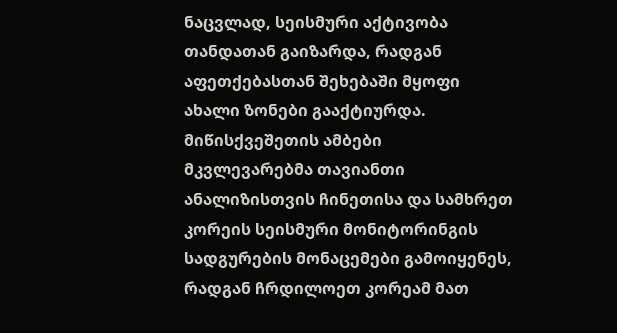ნაცვლად, სეისმური აქტივობა თანდათან გაიზარდა, რადგან აფეთქებასთან შეხებაში მყოფი ახალი ზონები გააქტიურდა.
მიწისქვეშეთის ამბები
მკვლევარებმა თავიანთი ანალიზისთვის ჩინეთისა და სამხრეთ კორეის სეისმური მონიტორინგის სადგურების მონაცემები გამოიყენეს, რადგან ჩრდილოეთ კორეამ მათ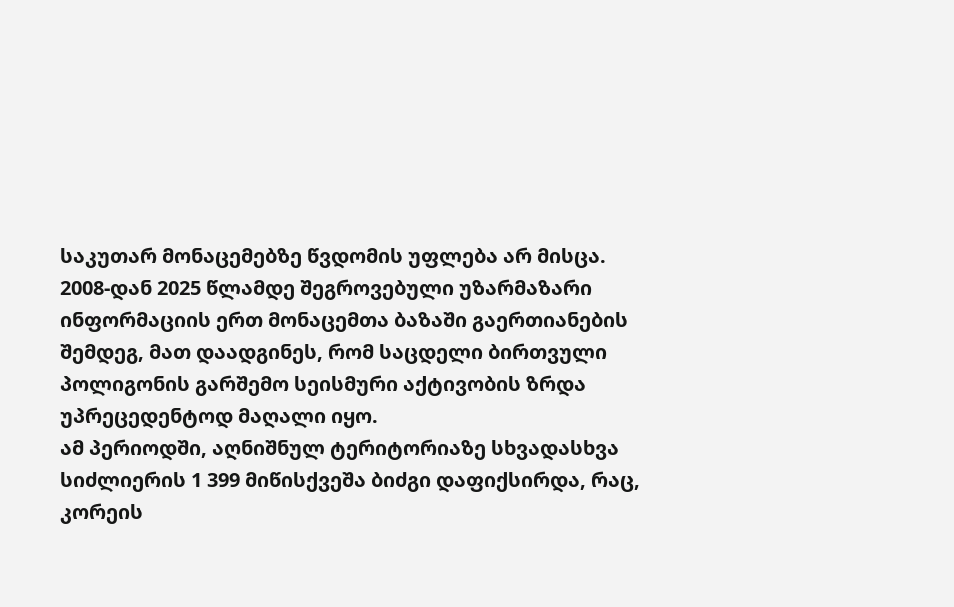საკუთარ მონაცემებზე წვდომის უფლება არ მისცა. 2008-დან 2025 წლამდე შეგროვებული უზარმაზარი ინფორმაციის ერთ მონაცემთა ბაზაში გაერთიანების შემდეგ, მათ დაადგინეს, რომ საცდელი ბირთვული პოლიგონის გარშემო სეისმური აქტივობის ზრდა უპრეცედენტოდ მაღალი იყო.
ამ პერიოდში, აღნიშნულ ტერიტორიაზე სხვადასხვა სიძლიერის 1 399 მიწისქვეშა ბიძგი დაფიქსირდა, რაც, კორეის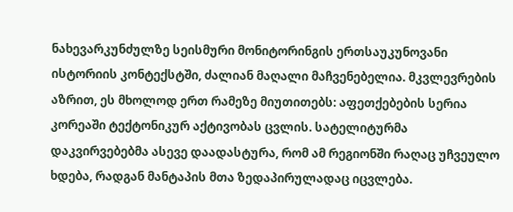ნახევარკუნძულზე სეისმური მონიტორინგის ერთსაუკუნოვანი ისტორიის კონტექსტში, ძალიან მაღალი მაჩვენებელია. მკვლევრების აზრით, ეს მხოლოდ ერთ რამეზე მიუთითებს: აფეთქებების სერია კორეაში ტექტონიკურ აქტივობას ცვლის. სატელიტურმა დაკვირვებებმა ასევე დაადასტურა, რომ ამ რეგიონში რაღაც უჩვეულო ხდება, რადგან მანტაპის მთა ზედაპირულადაც იცვლება.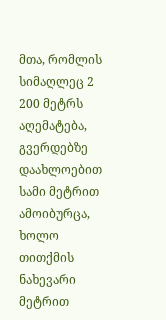მთა, რომლის სიმაღლეც 2 200 მეტრს აღემატება, გვერდებზე დაახლოებით სამი მეტრით ამოიბურცა, ხოლო თითქმის ნახევარი მეტრით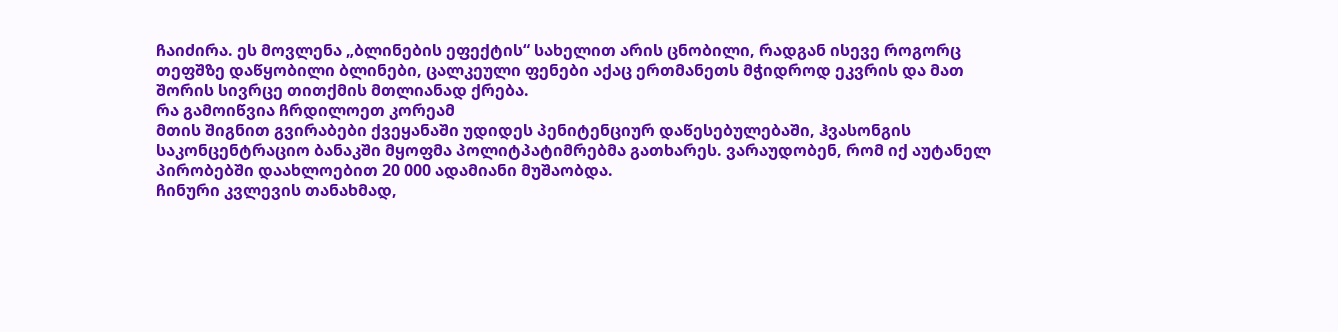ჩაიძირა. ეს მოვლენა „ბლინების ეფექტის“ სახელით არის ცნობილი, რადგან ისევე როგორც თეფშზე დაწყობილი ბლინები, ცალკეული ფენები აქაც ერთმანეთს მჭიდროდ ეკვრის და მათ შორის სივრცე თითქმის მთლიანად ქრება.
რა გამოიწვია ჩრდილოეთ კორეამ
მთის შიგნით გვირაბები ქვეყანაში უდიდეს პენიტენციურ დაწესებულებაში, ჰვასონგის საკონცენტრაციო ბანაკში მყოფმა პოლიტპატიმრებმა გათხარეს. ვარაუდობენ, რომ იქ აუტანელ პირობებში დაახლოებით 20 000 ადამიანი მუშაობდა.
ჩინური კვლევის თანახმად,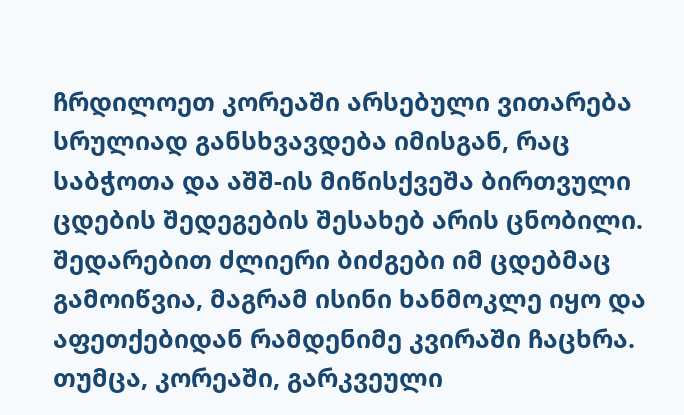ჩრდილოეთ კორეაში არსებული ვითარება სრულიად განსხვავდება იმისგან, რაც საბჭოთა და აშშ-ის მიწისქვეშა ბირთვული ცდების შედეგების შესახებ არის ცნობილი. შედარებით ძლიერი ბიძგები იმ ცდებმაც გამოიწვია, მაგრამ ისინი ხანმოკლე იყო და აფეთქებიდან რამდენიმე კვირაში ჩაცხრა.
თუმცა, კორეაში, გარკვეული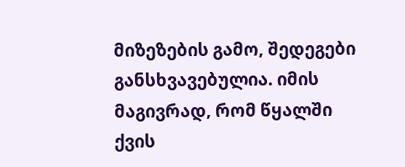მიზეზების გამო, შედეგები განსხვავებულია. იმის მაგივრად, რომ წყალში ქვის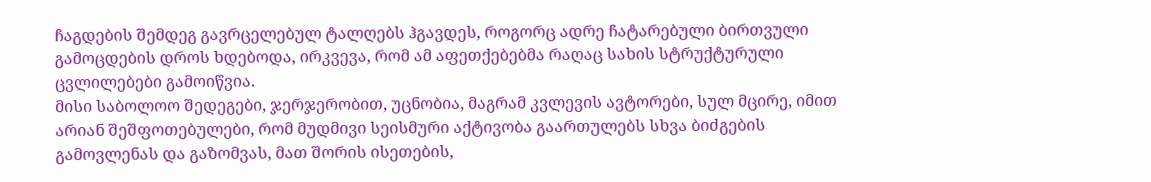ჩაგდების შემდეგ გავრცელებულ ტალღებს ჰგავდეს, როგორც ადრე ჩატარებული ბირთვული გამოცდების დროს ხდებოდა, ირკვევა, რომ ამ აფეთქებებმა რაღაც სახის სტრუქტურული ცვლილებები გამოიწვია.
მისი საბოლოო შედეგები, ჯერჯერობით, უცნობია, მაგრამ კვლევის ავტორები, სულ მცირე, იმით არიან შეშფოთებულები, რომ მუდმივი სეისმური აქტივობა გაართულებს სხვა ბიძგების გამოვლენას და გაზომვას, მათ შორის ისეთების,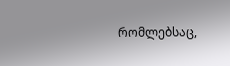რომლებსაც,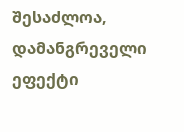შესაძლოა, დამანგრეველი ეფექტი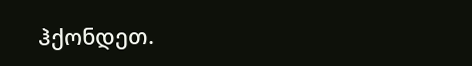ჰქონდეთ.